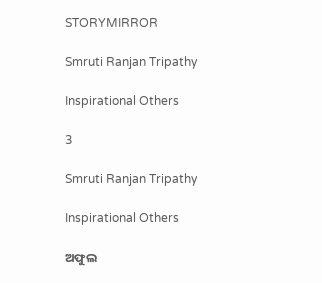STORYMIRROR

Smruti Ranjan Tripathy

Inspirational Others

3

Smruti Ranjan Tripathy

Inspirational Others

ଅଫୁଲ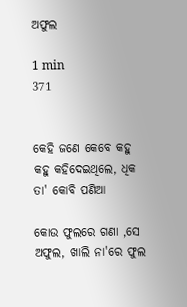ଅଫୁଲ

1 min
371


କେହି ଜଣେ କେବେ କହୁ କହୁ କହିଦେଇଥିଲେ, ଧିକ ତା' କୋବି ପଣିଆ

କୋଉ ଫୁଲରେ ଗଣା ,ସେ ଅଫୁଲ, ଖାଲି ନା'ରେ ଫୁଲ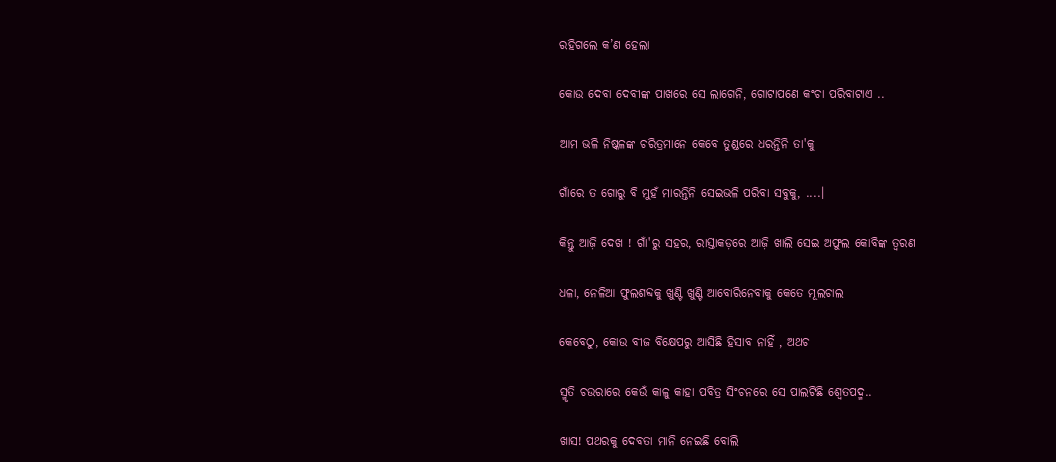ରହିଗଲେ କ’ଣ ହେଲା

କୋଉ ଦେବା ଦେବୀଙ୍କ ପାଖରେ ସେ ଲାଗେନି, ଗୋଟାପଣେ କଂଚା ପରିବାଟାଏ ..

ଆମ ଭଳି ନିଷ୍କଳଙ୍କ ଚରିତ୍ରମାନେ କେବେ ତୁଣ୍ଡରେ ଧରନ୍ତିନି ତା'କୁ

ଗାଁରେ ତ ଗୋରୁ ବି ମୁହଁ ମାରନ୍ତିନି ସେଇଭଳି ପରିବା ସବୁକୁ, ....।

କିନ୍ତୁ ଆଜ଼ି ଦେଖ ! ଗାଁ'ରୁ ସହର, ରାସ୍ତାକଡ଼ରେ ଆଜ଼ି ଖାଲି ସେଇ ଅଫୁଲ କୋବିଙ୍କ ତ୍ବରଣ

ଧଳା, ନେଳିଆ ଫୁଲଶବ୍ଦକୁ ଖୁଣ୍ଟି ଖୁଣ୍ଟି ଆବୋରିନେବାକୁ କେତେ ମୂଲଚାଲ

କେବେଠୁ, କୋଉ ବୀଜ ବିକ୍ଷେପରୁ ଆସିଛି ହିସାବ ନାହିଁ , ଅଥଚ

ସ୍ମୃତି ଚଉରାରେ କେଉଁ କାଳୁ କାହା ପବିତ୍ର ସିଂଚନରେ ସେ ପାଲଟିଛି ଶ୍ୱେତପଦ୍ମ..

ଖାସ! ପଥରକୁ ଦେବତା ମାନି ନେଇଛି ବୋଲି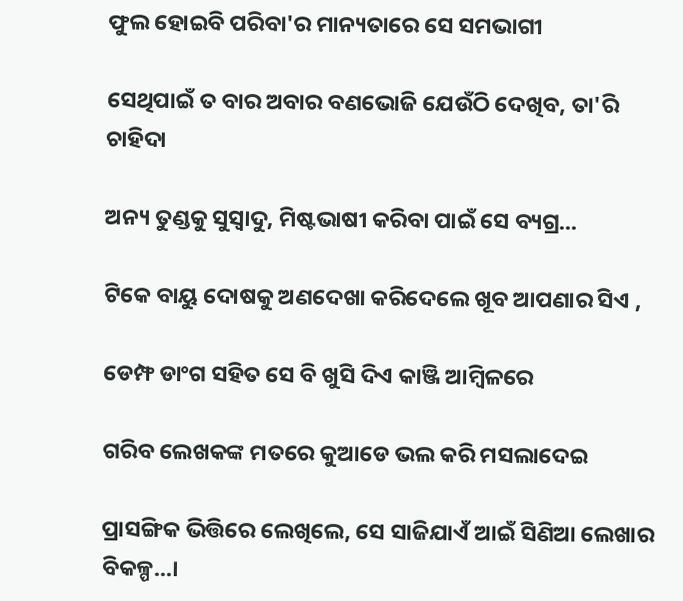ଫୁଲ ହୋଇବି ପରିବା'ର ମାନ୍ୟତାରେ ସେ ସମଭାଗୀ

ସେଥିପାଇଁ ତ ବାର ଅବାର ବଣଭୋଜି ଯେଉଁଠି ଦେଖିବ, ତା'ରି ଚାହିଦା

ଅନ୍ୟ ତୁଣ୍ଡକୁ ସୁସ୍ୱାଦୁ, ମିଷ୍ଟଭାଷୀ କରିବା ପାଇଁ ସେ ବ୍ୟଗ୍ର...

ଟିକେ ବାୟୁ ଦୋଷକୁ ଅଣଦେଖା କରିଦେଲେ ଖୂବ ଆପଣାର ସିଏ ,

ଡେମ୍ଫ ଡାଂଗ ସହିତ ସେ ବି ଖୁସି ଦିଏ କାଞ୍ଜି ଆମ୍ବିଳରେ

ଗରିବ ଲେଖକଙ୍କ ମତରେ କୁଆଡେ ଭଲ କରି ମସଲାଦେଇ

ପ୍ରାସଙ୍ଗିକ ଭିତ୍ତିରେ ଲେଖିଲେ, ସେ ସାଜିଯାଏଁ ଆଇଁ ସିଣିଆ ଲେଖାର ବିକଳ୍ପ...।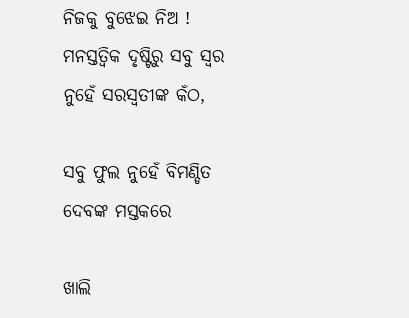ନିଜକୁ ବୁଝେଇ ନିଅ ! ମନସ୍ତତ୍ବିକ ଦୃଷ୍ଟିରୁ ସବୁ ସ୍ୱର ନୁହେଁ ସରସ୍ବତୀଙ୍କ କଁଠ,

ସବୁ ଫୁଲ ନୁହେଁ ବିମଣ୍ଡିତ ଦେବଙ୍କ ମସ୍ତକରେ

ଖାଲି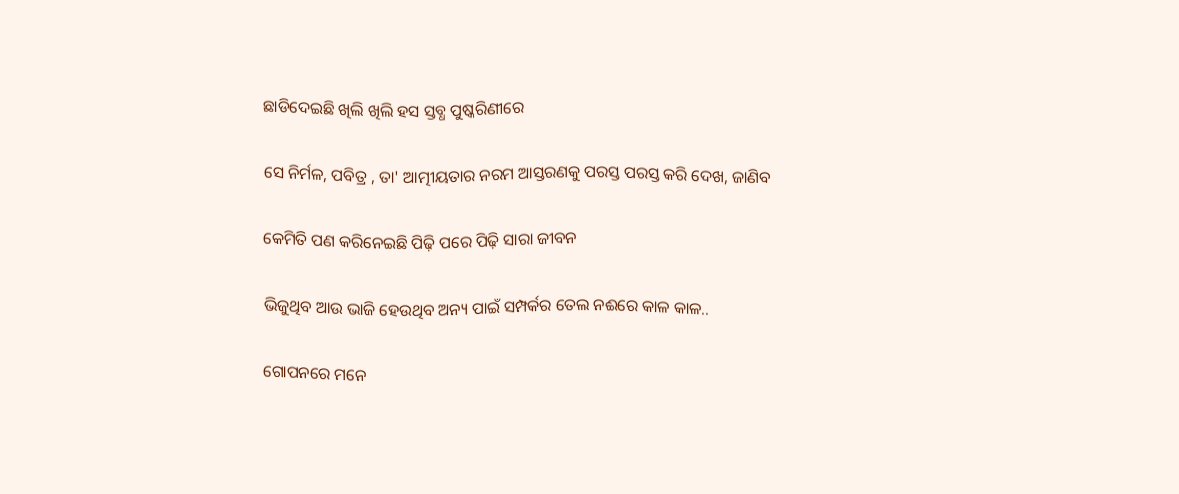ଛାଡିଦେଇଛି ଖିଲି ଖିଲି ହସ ସ୍ତବ୍ଧ ପୁଷ୍କରିଣୀରେ

ସେ ନିର୍ମଳ, ପବିତ୍ର , ତା' ଆତ୍ମୀୟତାର ନରମ ଆସ୍ତରଣକୁ ପରସ୍ତ ପରସ୍ତ କରି ଦେଖ, ଜାଣିବ

କେମିତି ପଣ କରିନେଇଛି ପିଢ଼ି ପରେ ପିଢ଼ି ସାରା ଜୀବନ

ଭିଜୁଥିବ ଆଉ ଭାଜି ହେଉଥିବ ଅନ୍ୟ ପାଇଁ ସମ୍ପର୍କର ତେଲ ନଈରେ କାଳ କାଳ..

ଗୋପନରେ ମନେ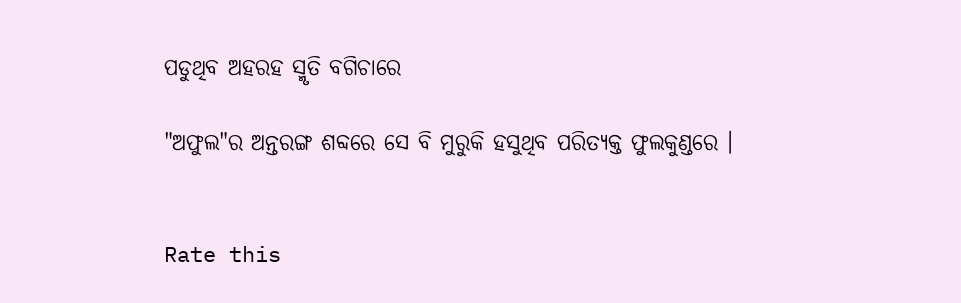ପଡୁଥିବ ଅହରହ ସ୍ମୃତି ବଗିଚାରେ

"ଅଫୁଲ"ର ଅନ୍ତରଙ୍ଗ ଶବ୍ଦରେ ସେ ବି ମୁରୁକି ହସୁଥିବ ପରିତ୍ୟକ୍ତ ଫୁଲକୁଣ୍ଡରେ ।


Rate this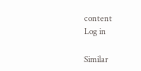content
Log in

Similar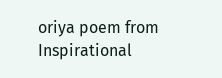oriya poem from Inspirational